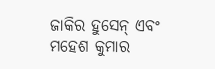ଜାକିର ହୁସେନ୍ ଏବଂ ମହେଶ କୁମାର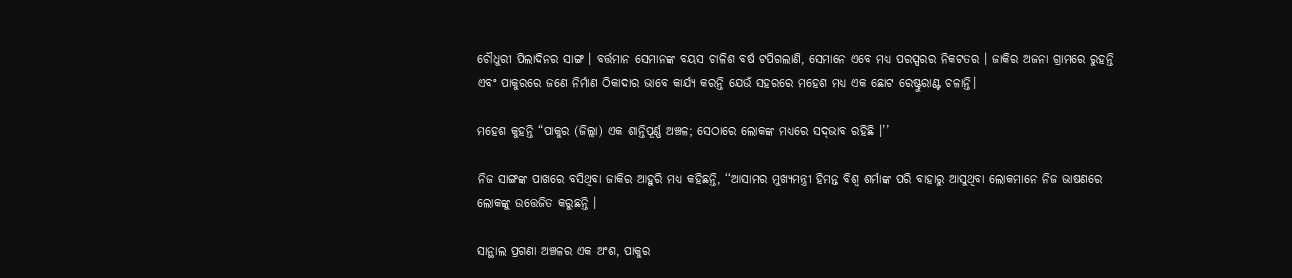ଚୌଧୁରୀ ପିଲାଦିନର ସାଙ୍ଗ । ବର୍ତ୍ତମାନ ସେମାନଙ୍କ ବୟସ ଚାଳିଶ ବର୍ଷ ଟପିଗଲାଣି, ସେମାନେ ଏବେ ମଧ୍ୟ ପରସ୍ପରର ନିକଟତର । ଜାକିର ଅଜନା ଗ୍ରାମରେ ରୁହନ୍ତି ଏବଂ ପାକୁରରେ ଜଣେ ନିର୍ମାଣ ଠିକାଦାର ଭାବେ କାର୍ଯ୍ୟ କରନ୍ତି ଯେଉଁ ସହରରେ ମହେଶ ମଧ୍ୟ ଏକ ଛୋଟ ରେଷ୍ଟୁରାଣ୍ଟ ଚଳାନ୍ତି।

ମହେଶ କୁହନ୍ତି “ପାକୁର (ଜିଲ୍ଲା) ଏକ ଶାନ୍ତିପୂର୍ଣ୍ଣ ଅଞ୍ଚଳ; ସେଠାରେ ଲୋକଙ୍କ ମଧ୍ୟରେ ସଦ୍‌ଭାବ ରହିଛି ।’’

ନିଜ ସାଙ୍ଗଙ୍କ ପାଖରେ ବସିଥିବା ଜାକିର ଆହୁରି ମଧ୍ୟ କହିଛନ୍ତି, ‘‘ଆସାମର ମୁଖ୍ୟମନ୍ତ୍ରୀ ହିମନ୍ତ ବିଶ୍ୱ ଶର୍ମାଙ୍କ ପରି ବାହାରୁ ଆସୁଥିବା ଲୋକମାନେ ନିଜ ଭାଷଣରେ ଲୋକଙ୍କୁ ଉତ୍ତେଜିତ କରୁଛନ୍ତି ।

ସାନ୍ଥାଲ ପ୍ରଗଣା ଅଞ୍ଚଳର ଏକ ଅଂଶ, ପାକୁର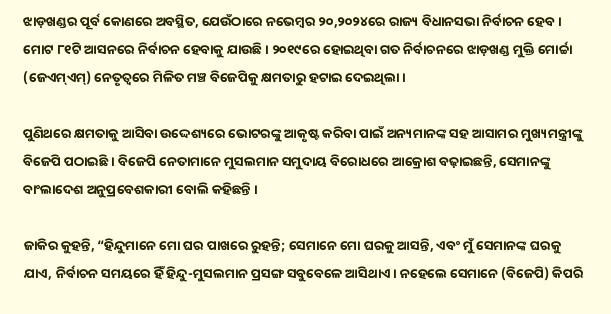ଝାଡ଼ଖଣ୍ଡର ପୂର୍ବ କୋଣରେ ଅବସ୍ଥିତ, ଯେଉଁଠାରେ ନଭେମ୍ବର ୨୦,୨୦୨୪ରେ ରାଜ୍ୟ ବିଧାନସଭା ନିର୍ବାଚନ ହେବ । ମୋଟ ୮୧ଟି ଆସନରେ ନିର୍ବାଚନ ହେବାକୁ ଯାଉଛି । ୨୦୧୯ରେ ହୋଇଥିବା ଗତ ନିର୍ବାଚନରେ ଝାଡ଼ଖଣ୍ଡ ମୁକ୍ତି ମୋର୍ଚ୍ଚା (ଜେଏମ୍‌ଏମ୍‌) ନେତୃତ୍ୱରେ ମିଳିତ ମଞ୍ଚ ବିଜେପିକୁ କ୍ଷମତାରୁ ହଟାଇ ଦେଇଥିଲା ।

ପୁଣିଥରେ କ୍ଷମତାକୁ ଆସିବା ଉଦ୍ଦେଶ୍ୟରେ ଭୋଟରଙ୍କୁ ଆକୃଷ୍ଟ କରିବା ପାଇଁ ଅନ୍ୟମାନଙ୍କ ସହ ଆସାମର ମୁଖ୍ୟମନ୍ତ୍ରୀଙ୍କୁ ବିଜେପି ପଠାଇଛି । ବିଜେପି ନେତାମାନେ ମୁସଲମାନ ସମୁଦାୟ ବିରୋଧରେ ଆକ୍ରୋଶ ବଢ଼ାଇଛନ୍ତି, ସେମାନଙ୍କୁ ବାଂଲାଦେଶ ଅନୁପ୍ରବେଶକାରୀ ବୋଲି କହିଛନ୍ତି ।

ଜାକିର କୁହନ୍ତି, “ହିନ୍ଦୁମାନେ ମୋ ଘର ପାଖରେ ରୁହନ୍ତି; ସେମାନେ ମୋ ଘରକୁ ଆସନ୍ତି, ଏବଂ ମୁଁ ସେମାନଙ୍କ ଘରକୁ ଯାଏ, ନିର୍ବାଚନ ସମୟରେ ହିଁ ହିନ୍ଦୁ-ମୁସଲମାନ ପ୍ରସଙ୍ଗ ସବୁବେଳେ ଆସିଥାଏ । ନହେଲେ ସେମାନେ (ବିଜେପି) କିପରି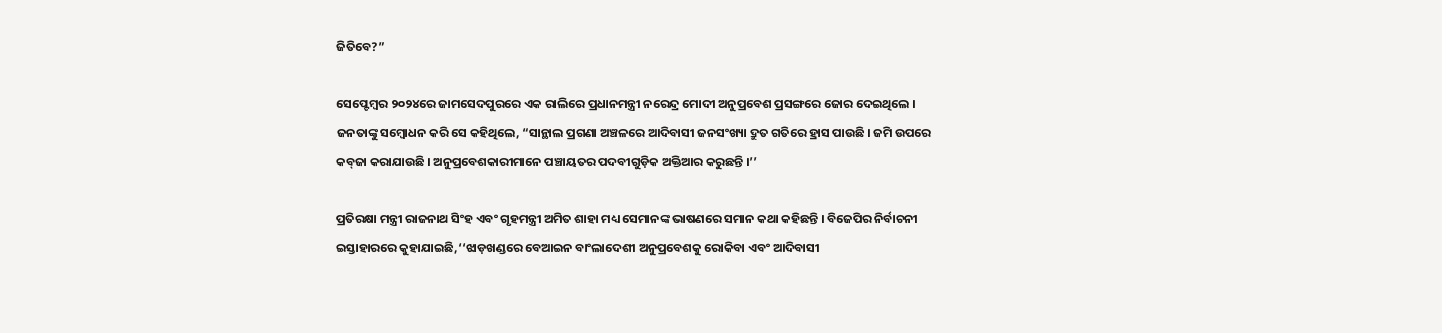ଜିତିବେ?”

ସେପ୍ଟେମ୍ବର ୨୦୨୪ରେ ଜାମସେଦପୁରରେ ଏକ ରାଲିରେ ପ୍ରଧାନମନ୍ତ୍ରୀ ନରେନ୍ଦ୍ର ମୋଦୀ ଅନୁପ୍ରବେଶ ପ୍ରସଙ୍ଗରେ ଜୋର ଦେଇଥିଲେ । ଜନତାଙ୍କୁ ସମ୍ବୋଧନ କରି ସେ କହିଥିଲେ, “ସାନ୍ଥାଲ ପ୍ରଗଣା ଅଞ୍ଚଳରେ ଆଦିବାସୀ ଜନସଂଖ୍ୟା ଦ୍ରୁତ ଗତିରେ ହ୍ରାସ ପାଉଛି । ଜମି ଉପରେ କବ୍‌ଜା କରାଯାଉଛି । ଅନୁପ୍ରବେଶକାରୀମାନେ ପଞ୍ଚାୟତର ପଦବୀଗୁଡ଼ିକ ଅକ୍ତିଆର କରୁଛନ୍ତି ।’’

ପ୍ରତିରକ୍ଷା ମନ୍ତ୍ରୀ ରାଜନାଥ ସିଂହ ଏବଂ ଗୃହମନ୍ତ୍ରୀ ଅମିତ ଶାହା ମଧ୍ୟ ସେମାନଙ୍କ ଭାଷଣରେ ସମାନ କଥା କହିଛନ୍ତି । ବିଜେପିର ନିର୍ବାଚନୀ ଇସ୍ତାହାରରେ କୁହାଯାଇଛି,‘‘ଝାଡ଼ଖଣ୍ଡରେ ବେଆଇନ ବାଂଲାଦେଶୀ ଅନୁପ୍ରବେଶକୁ ରୋକିବା ଏବଂ ଆଦିବାସୀ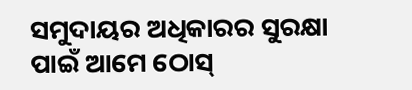ସମୁଦାୟର ଅଧିକାରର ସୁରକ୍ଷା ପାଇଁ ଆମେ ଠୋସ୍‌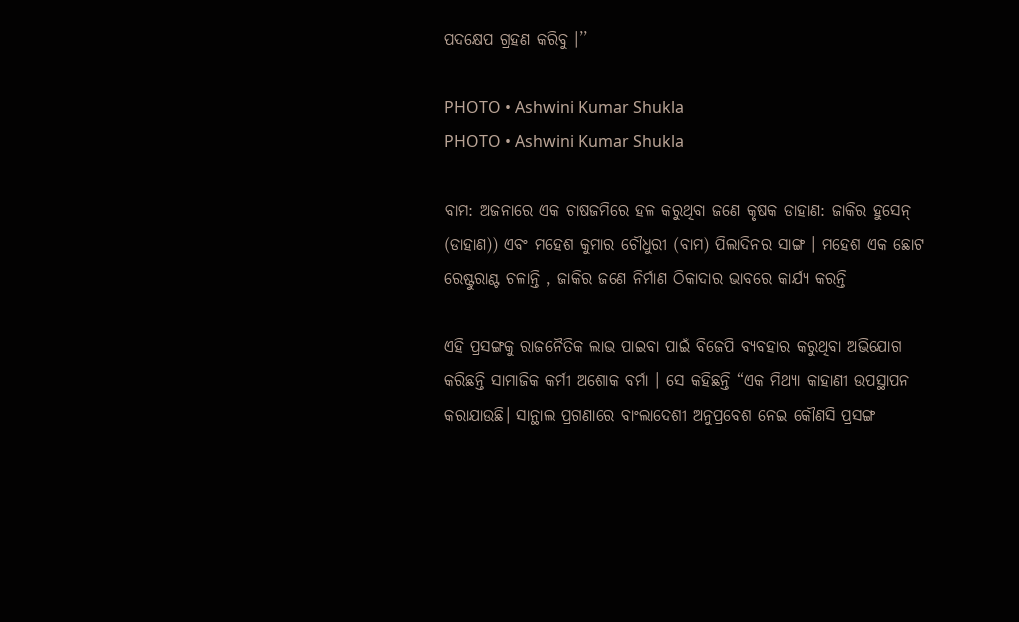ପଦକ୍ଷେପ ଗ୍ରହଣ କରିବୁ ।’’

PHOTO • Ashwini Kumar Shukla
PHOTO • Ashwini Kumar Shukla

ବାମ: ଅଜନାରେ ଏକ ଚାଷଜମିରେ ହଳ କରୁଥିବା ଜଣେ କୃଷକ ଡାହାଣ: ଜାକିର ହୁସେନ୍ (ଡାହାଣ)) ଏବଂ ମହେଶ କୁମାର ଚୌଧୁରୀ (ବାମ) ପିଲାଦିନର ସାଙ୍ଗ । ମହେଶ ଏକ ଛୋଟ ରେଷ୍ଟୁରାଣ୍ଟ ଚଳାନ୍ତି , ଜାକିର ଜଣେ ନିର୍ମାଣ ଠିକାଦାର ଭାବରେ କାର୍ଯ୍ୟ କରନ୍ତି

ଏହି ପ୍ରସଙ୍ଗକୁ ରାଜନୈତିକ ଲାଭ ପାଇବା ପାଇଁ ବିଜେପି ବ୍ୟବହାର କରୁଥିବା ଅଭିଯୋଗ କରିଛନ୍ତି ସାମାଜିକ କର୍ମୀ ଅଶୋକ ବର୍ମା । ସେ କହିଛନ୍ତି “ଏକ ମିଥ୍ୟା କାହାଣୀ ଉପସ୍ଥାପନ କରାଯାଉଛି। ସାନ୍ଥାଲ ପ୍ରଗଣାରେ ବାଂଲାଦେଶୀ ଅନୁପ୍ରବେଶ ନେଇ କୌଣସି ପ୍ରସଙ୍ଗ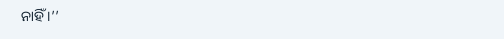ନାହିଁ ।’’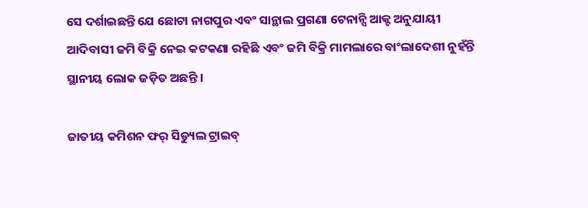ସେ ଦର୍ଶାଇଛନ୍ତି ଯେ ଛୋଟା ନାଗପୁର ଏବଂ ସାନ୍ଥାଲ ପ୍ରଗଣା ଟେନାନ୍ସି ଆକ୍ଟ ଅନୁଯାୟୀ ଆଦିବାସୀ ଜମି ବିକ୍ରି ନେଇ କଟକଣା ରହିଛି ଏବଂ ଜମି ବିକ୍ରି ମାମଲାରେ ବାଂଲାଦେଶୀ ନୁହଁନ୍ତି ସ୍ଥାନୀୟ ଲୋକ ଜଡ଼ିତ ଅଛନ୍ତି ।

ଜାତୀୟ କମିଶନ ଫର୍ ସିଡ୍ୟୁଲ ଟ୍ରାଇବ୍‌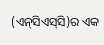(ଏନ୍‌ସିଏସ୍‌ସି)ର ଏକ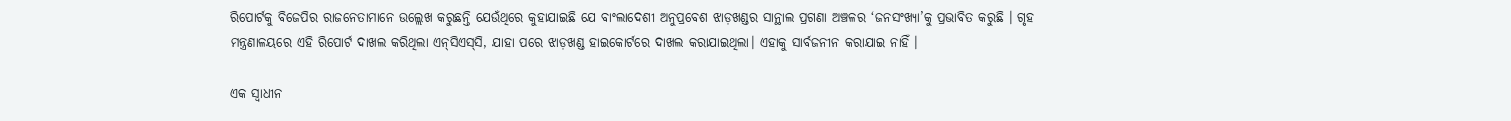ରିପୋର୍ଟକୁ ବିଜେପିର ରାଜନେତାମାନେ ଉଲ୍ଲେଖ କରୁଛନ୍ତି ଯେଉଁଥିରେ କୁହାଯାଇଛି ଯେ ବାଂଲାଦେଶୀ ଅନୁପ୍ରବେଶ ଝାଡ଼ଖଣ୍ଡର ସାନ୍ଥାଲ ପ୍ରଗଣା ଅଞ୍ଚଳର ‘ଜନସଂଖ୍ୟା’କୁ ପ୍ରଭାବିତ କରୁଛି । ଗୃହ ମନ୍ତ୍ରଣାଳୟରେ ଏହି ରିପୋର୍ଟ ଦାଖଲ କରିଥିଲା ଏନ୍‌ସିଏସ୍‌ସି, ଯାହା ପରେ ଝାଡ଼ଖଣ୍ଡ ହାଇକୋର୍ଟରେ ଦାଖଲ କରାଯାଇଥିଲା। ଏହାକୁ ସାର୍ବଜନୀନ କରାଯାଇ ନାହିଁ ।

ଏକ ସ୍ୱାଧୀନ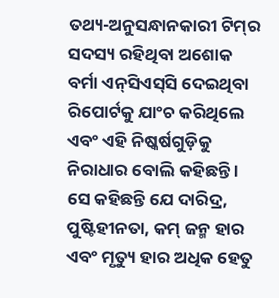ତଥ୍ୟ-ଅନୁସନ୍ଧାନକାରୀ ଟିମ୍‌ର ସଦସ୍ୟ ରହିଥିବା ଅଶୋକ ବର୍ମା ଏନ୍‌ସିଏସ୍‌ସି ଦେଇଥିବା ରିପୋର୍ଟକୁ ଯାଂଚ କରିଥିଲେ ଏବଂ ଏହି ନିଷ୍କର୍ଷଗୁଡ଼ିକୁ ନିରାଧାର ବୋଲି କହିଛନ୍ତି । ସେ କହିଛନ୍ତି ଯେ ଦାରିଦ୍ର, ପୁଷ୍ଟିହୀନତା, କମ୍ ଜନ୍ମ ହାର ଏବଂ ମୃତ୍ୟୁ ହାର ଅଧିକ ହେତୁ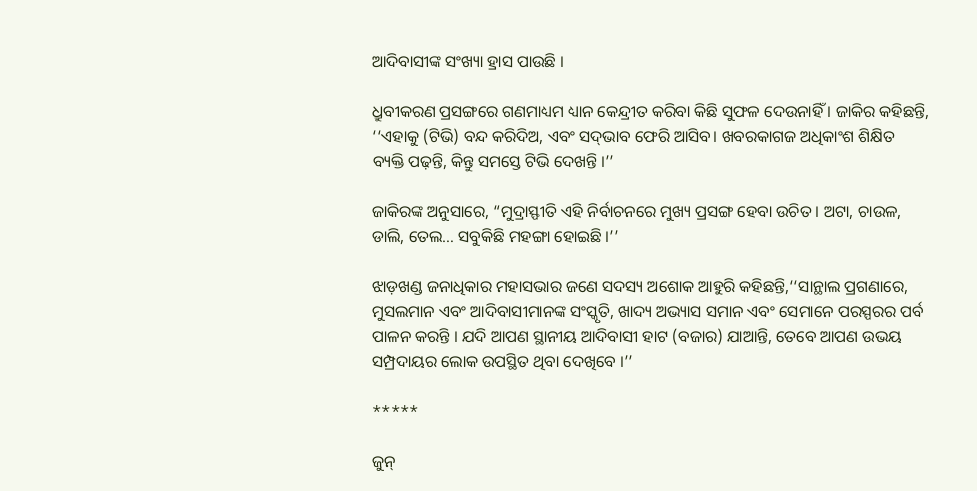ଆଦିବାସୀଙ୍କ ସଂଖ୍ୟା ହ୍ରାସ ପାଉଛି ।

ଧ୍ରୁବୀକରଣ ପ୍ରସଙ୍ଗରେ ଗଣମାଧ୍ୟମ ଧ୍ୟାନ କେନ୍ଦ୍ରୀତ କରିବା କିଛି ସୁଫଳ ଦେଉନାହିଁ । ଜାକିର କହିଛନ୍ତି, ‘‘ଏହାକୁ (ଟିଭି) ବନ୍ଦ କରିଦିଅ, ଏବଂ ସଦ୍‌ଭାବ ଫେରି ଆସିବ। ଖବରକାଗଜ ଅଧିକାଂଶ ଶିକ୍ଷିତ ବ୍ୟକ୍ତି ପଢ଼ନ୍ତି, କିନ୍ତୁ ସମସ୍ତେ ଟିଭି ଦେଖନ୍ତି ।’’

ଜାକିରଙ୍କ ଅନୁସାରେ, “ମୁଦ୍ରାସ୍ଫୀତି ଏହି ନିର୍ବାଚନରେ ମୁଖ୍ୟ ପ୍ରସଙ୍ଗ ହେବା ଉଚିତ । ଅଟା, ଚାଉଳ, ଡାଲି, ତେଲ… ସବୁକିଛି ମହଙ୍ଗା ହୋଇଛି ।’’

ଝାଡ଼ଖଣ୍ଡ ଜନାଧିକାର ମହାସଭାର ଜଣେ ସଦସ୍ୟ ଅଶୋକ ଆହୁରି କହିଛନ୍ତି,‘‘ସାନ୍ଥାଲ ପ୍ରଗଣାରେ, ମୁସଲମାନ ଏବଂ ଆଦିବାସୀମାନଙ୍କ ସଂସ୍କୃତି, ଖାଦ୍ୟ ଅଭ୍ୟାସ ସମାନ ଏବଂ ସେମାନେ ପରସ୍ପରର ପର୍ବ ପାଳନ କରନ୍ତି । ଯଦି ଆପଣ ସ୍ଥାନୀୟ ଆଦିବାସୀ ହାଟ (ବଜାର) ଯାଆନ୍ତି, ତେବେ ଆପଣ ଉଭୟ ସମ୍ପ୍ରଦାୟର ଲୋକ ଉପସ୍ଥିତ ଥିବା ଦେଖିବେ ।’’

*****

ଜୁନ୍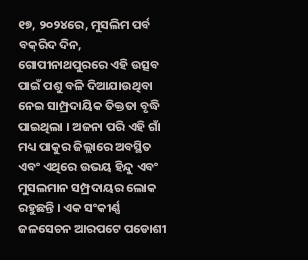୧୭, ୨୦୨୪ରେ, ମୁସଲିମ ପର୍ବ ବକ୍‌ରିଦ ଦିନ, ଗୋପୀନାଥପୁରରେ ଏହି ଉତ୍ସବ ପାଇଁ ପଶୁ ବଳି ଦିଆଯାଉଥିବା ନେଇ ସାମ୍ପ୍ରଦାୟିକ ତିକ୍ତତା ବୃଦ୍ଧି ପାଇଥିଲା । ଅଜନା ପରି ଏହି ଗାଁ ମଧ୍ୟ ପାକୁର ଜିଲ୍ଲାରେ ଅବସ୍ଥିତ ଏବଂ ଏଥିରେ ଉଭୟ ହିନ୍ଦୁ ଏବଂ ମୁସଲମାନ ସମ୍ପ୍ରଦାୟର ଲୋକ ରହୁଛନ୍ତି । ଏକ ସଂକୀର୍ଣ୍ଣ ଜଳସେଚନ ଆରପଟେ ପଡୋଶୀ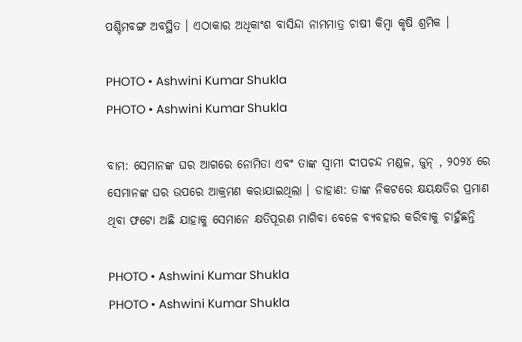ପଶ୍ଚିମବଙ୍ଗ ଅବସ୍ଥିତ । ଏଠାକାର ଅଧିକାଂଶ ବାସିନ୍ଦା ନାମମାତ୍ର ଚାଷୀ କିମ୍ବା କୃଷି ଶ୍ରମିକ ।

PHOTO • Ashwini Kumar Shukla
PHOTO • Ashwini Kumar Shukla

ବାମ: ସେମାନଙ୍କ ଘର ଆଗରେ ନୋମିତା ଏବଂ ତାଙ୍କ ସ୍ୱାମୀ ଦୀପଚନ୍ଦ ମଣ୍ଡଳ, ଜୁନ୍ , ୨୦୨୪ ରେ ସେମାନଙ୍କ ଘର ଉପରେ ଆକ୍ରମଣ କରାଯାଇଥିଲା । ଡାହାଣ: ତାଙ୍କ ନିକଟରେ କ୍ଷୟକ୍ଷତିର ପ୍ରମାଣ ଥିବା ଫଟୋ ଅଛି ଯାହାକୁ ସେମାନେ କ୍ଷତିପୂରଣ ମାଗିବା ବେଳେ ବ୍ୟବହାର କରିବାକୁ ଚାହୁଁଛନ୍ତି

PHOTO • Ashwini Kumar Shukla
PHOTO • Ashwini Kumar Shukla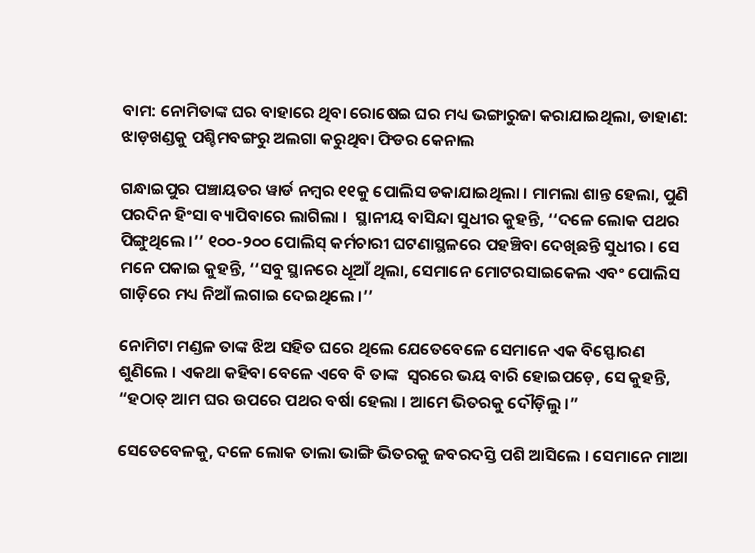ବାମ: ନୋମିତାଙ୍କ ଘର ବାହାରେ ଥିବା ରୋଷେଇ ଘର ମଧ୍ୟ ଭଙ୍ଗାରୁଜା କରାଯାଇଥିଲା, ଡାହାଣ: ଝାଡ଼ଖଣ୍ଡକୁ ପଶ୍ଚିମବଙ୍ଗରୁ ଅଲଗା କରୁଥିବା ଫିଡର କେନାଲ

ଗନ୍ଧାଇପୁର ପଞ୍ଚାୟତର ୱାର୍ଡ ନମ୍ବର ୧୧କୁ ପୋଲିସ ଡକାଯାଇଥିଲା । ମାମଲା ଶାନ୍ତ ହେଲା, ପୁଣି ପରଦିନ ହିଂସା ବ୍ୟାପିବାରେ ଲାଗିଲା ।  ସ୍ଥାନୀୟ ବାସିନ୍ଦା ସୁଧୀର କୁହନ୍ତି, ‘‘ଦଳେ ଲୋକ ପଥର ପିଙ୍ଗୁଥିଲେ ।’’ ୧୦୦-୨୦୦ ପୋଲିସ୍ କର୍ମଚାରୀ ଘଟଣାସ୍ଥଳରେ ପହଞ୍ଚିବା ଦେଖିଛନ୍ତି ସୁଧୀର । ସେ ମନେ ପକାଇ କୁହନ୍ତି, ‘‘ସବୁ ସ୍ଥାନରେ ଧୂଆଁ ଥିଲା, ସେମାନେ ମୋଟରସାଇକେଲ ଏବଂ ପୋଲିସ ଗାଡ଼ିରେ ମଧ୍ୟ ନିଆଁ ଲଗାଇ ଦେଇଥିଲେ ।’’

ନୋମିଟା ମଣ୍ଡଳ ତାଙ୍କ ଝିଅ ସହିତ ଘରେ ଥିଲେ ଯେତେବେଳେ ସେମାନେ ଏକ ବିସ୍ଫୋରଣ ଶୁଣିଲେ । ଏକଥା କହିବା ବେଳେ ଏବେ ବି ତାଙ୍କ  ସ୍ୱରରେ ଭୟ ବାରି ହୋଇପଡ଼େ, ସେ କୁହନ୍ତି, “ହଠାତ୍ ଆମ ଘର ଉପରେ ପଥର ବର୍ଷା ହେଲା । ଆମେ ଭିତରକୁ ଦୌଡ଼ିଲୁ ।”

ସେତେବେଳକୁ, ଦଳେ ଲୋକ ତାଲା ଭାଙ୍ଗି ଭିତରକୁ ଜବରଦସ୍ତି ପଶି ଆସିଲେ । ସେମାନେ ମାଆ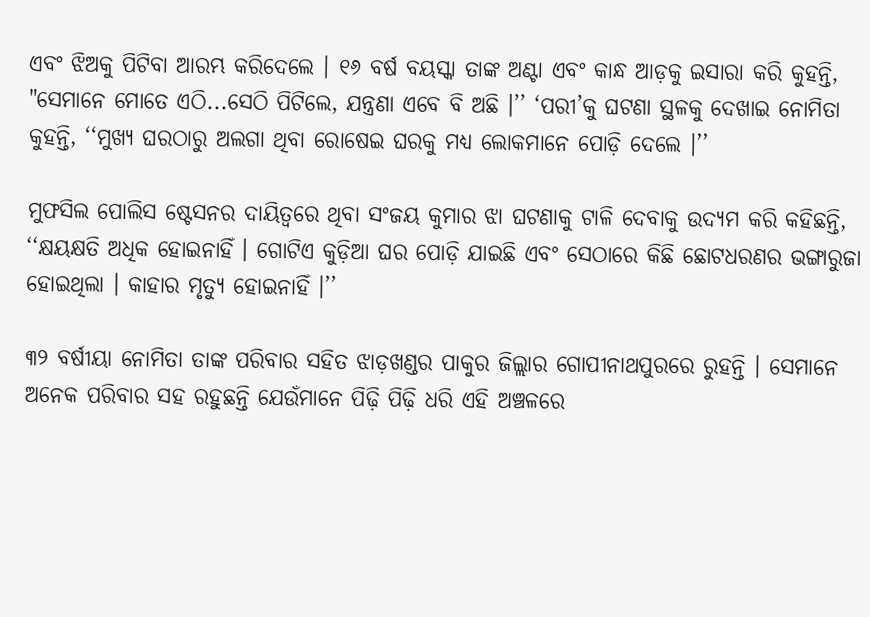ଏବଂ ଝିଅକୁ ପିଟିବା ଆରମ୍ଭ କରିଦେଲେ । ୧୬ ବର୍ଷ ବୟସ୍କା ତାଙ୍କ ଅଣ୍ଟା ଏବଂ କାନ୍ଧ ଆଡ଼କୁ ଇସାରା କରି କୁହନ୍ତି, "ସେମାନେ ମୋତେ ଏଠି...ସେଠି ପିଟିଲେ, ଯନ୍ତ୍ରଣା ଏବେ ବି ଅଛି ।’’ ‘ପରୀ’କୁ ଘଟଣା ସ୍ଥଳକୁ ଦେଖାଇ ନୋମିତା କୁହନ୍ତି, ‘‘ମୁଖ୍ୟ ଘରଠାରୁ ଅଲଗା ଥିବା ରୋଷେଇ ଘରକୁ ମଧ୍ୟ ଲୋକମାନେ ପୋଡ଼ି ଦେଲେ ।’’

ମୁଫସିଲ ପୋଲିସ ଷ୍ଟେସନର ଦାୟିତ୍ୱରେ ଥିବା ସଂଜୟ କୁମାର ଝା ଘଟଣାକୁ ଟାଳି ଦେବାକୁ ଉଦ୍ୟମ କରି କହିଛନ୍ତି, ‘‘କ୍ଷୟକ୍ଷତି ଅଧିକ ହୋଇନାହିଁ । ଗୋଟିଏ କୁଡ଼ିଆ ଘର ପୋଡ଼ି ଯାଇଛି ଏବଂ ସେଠାରେ କିଛି ଛୋଟଧରଣର ଭଙ୍ଗାରୁଜା ହୋଇଥିଲା । କାହାର ମୃତ୍ୟୁ ହୋଇନାହିଁ ।’’

୩୨ ବର୍ଷୀୟା ନୋମିତା ତାଙ୍କ ପରିବାର ସହିତ ଝାଡ଼ଖଣ୍ଡର ପାକୁର ଜିଲ୍ଲାର ଗୋପୀନାଥପୁରରେ ରୁହନ୍ତି । ସେମାନେ ଅନେକ ପରିବାର ସହ ରହୁଛନ୍ତି ଯେଉଁମାନେ ପିଢ଼ି ପିଢ଼ି ଧରି ଏହି ଅଞ୍ଚଳରେ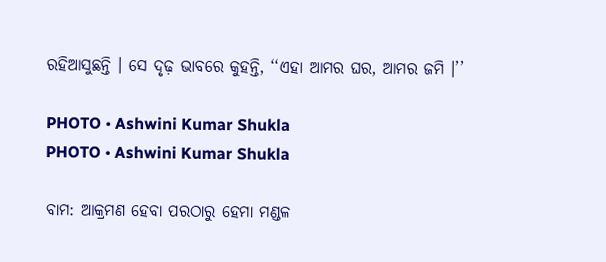ରହିଆସୁଛନ୍ତି । ସେ ଦୃଢ଼ ଭାବରେ କୁହନ୍ତି, ‘‘ଏହା ଆମର ଘର, ଆମର ଜମି ।’’

PHOTO • Ashwini Kumar Shukla
PHOTO • Ashwini Kumar Shukla

ବାମ: ଆକ୍ରମଣ ହେବା ପରଠାରୁ ହେମା ମଣ୍ଡଳ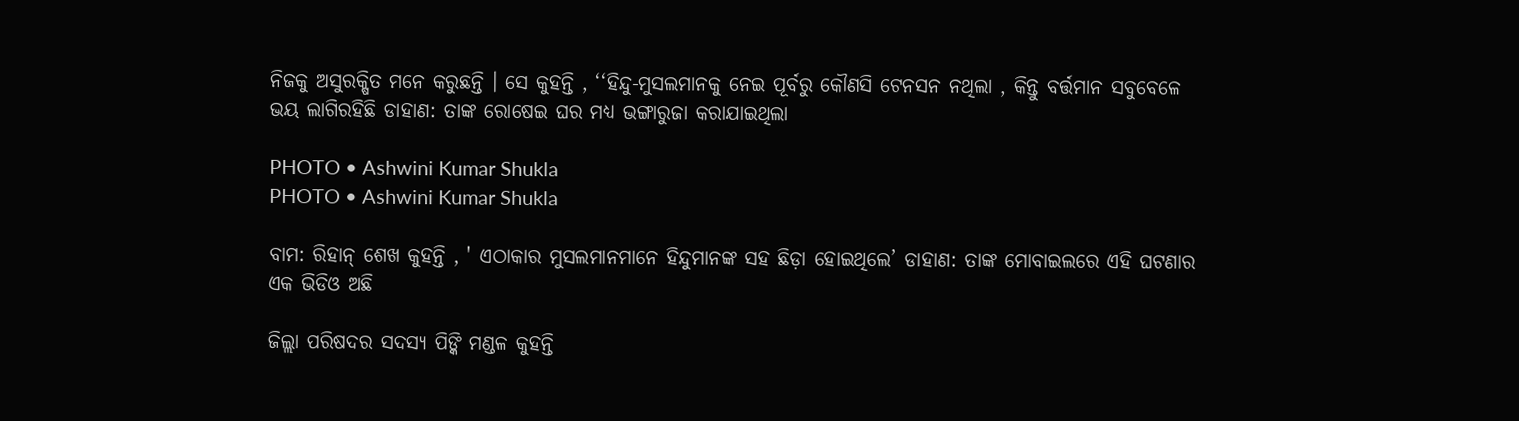ନିଜକୁ ଅସୁରକ୍ଷିତ ମନେ କରୁଛନ୍ତି । ସେ କୁହନ୍ତି , ‘‘ହିନ୍ଦୁ-ମୁସଲମାନକୁ ନେଇ ପୂର୍ବରୁ କୌଣସି ଟେନସନ ନଥିଲା , କିନ୍ତୁ ବର୍ତ୍ତମାନ ସବୁବେଳେ ଭୟ ଲାଗିରହିଛି ଡାହାଣ: ତାଙ୍କ ରୋଷେଇ ଘର ମଧ୍ୟ ଭଙ୍ଗାରୁଜା କରାଯାଇଥିଲା

PHOTO • Ashwini Kumar Shukla
PHOTO • Ashwini Kumar Shukla

ବାମ: ରିହାନ୍ ଶେଖ କୁହନ୍ତି , ' ଏଠାକାର ମୁସଲମାନମାନେ ହିନ୍ଦୁମାନଙ୍କ ସହ ଛିଡ଼ା ହୋଇଥିଲେ’ ଡାହାଣ: ତାଙ୍କ ମୋବାଇଲରେ ଏହି ଘଟଣାର ଏକ ଭିଡିଓ ଅଛି

ଜିଲ୍ଲା ପରିଷଦର ସଦସ୍ୟ ପିଙ୍କି ମଣ୍ଡଳ କୁହନ୍ତି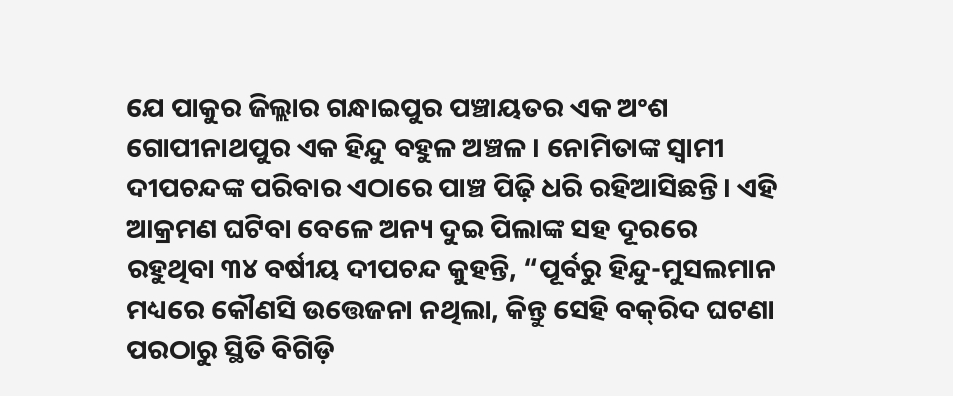ଯେ ପାକୁର ଜିଲ୍ଲାର ଗନ୍ଧାଇପୁର ପଞ୍ଚାୟତର ଏକ ଅଂଶ ଗୋପୀନାଥପୁର ଏକ ହିନ୍ଦୁ ବହୁଳ ଅଞ୍ଚଳ । ନୋମିତାଙ୍କ ସ୍ୱାମୀ ଦୀପଚନ୍ଦଙ୍କ ପରିବାର ଏଠାରେ ପାଞ୍ଚ ପିଢ଼ି ଧରି ରହିଆସିଛନ୍ତି। ଏହି ଆକ୍ରମଣ ଘଟିବା ବେଳେ ଅନ୍ୟ ଦୁଇ ପିଲାଙ୍କ ସହ ଦୂରରେ ରହୁଥିବା ୩୪ ବର୍ଷୀୟ ଦୀପଚନ୍ଦ କୁହନ୍ତି, “ପୂର୍ବରୁ ହିନ୍ଦୁ-ମୁସଲମାନ ମଧ୍ୟରେ କୌଣସି ଉତ୍ତେଜନା ନଥିଲା, କିନ୍ତୁ ସେହି ବକ୍‌ରିଦ ଘଟଣା ପରଠାରୁ ସ୍ଥିତି ବିଗିଡ଼ି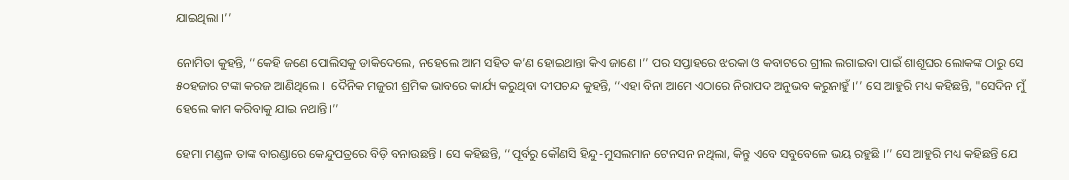ଯାଇଥିଲା ।’’

ନୋମିତା କୁହନ୍ତି, ‘‘କେହି ଜଣେ ପୋଲିସକୁ ଡାକିଦେଲେ, ନହେଲେ ଆମ ସହିତ କ’ଣ ହୋଇଥାନ୍ତା କିଏ ଜାଣେ ।’’ ପର ସପ୍ତାହରେ ଝରକା ଓ କବାଟରେ ଗ୍ରୀଲ ଲଗାଇବା ପାଇଁ ଶାଶୂଘର ଲୋକଙ୍କ ଠାରୁ ସେ ୫୦ହଜାର ଟଙ୍କା କରଜ ଆଣିଥିଲେ ।  ଦୈନିକ ମଜୁରୀ ଶ୍ରମିକ ଭାବରେ କାର୍ଯ୍ୟ କରୁଥିବା ଦୀପଚନ୍ଦ କୁହନ୍ତି, ‘‘ଏହା ବିନା ଆମେ ଏଠାରେ ନିରାପଦ ଅନୁଭବ କରୁନାହୁଁ ।’’ ସେ ଆହୁରି ମଧ୍ୟ କହିଛନ୍ତି, "ସେଦିନ ମୁଁ ହେଲେ କାମ କରିବାକୁ ଯାଇ ନଥାନ୍ତି।’’

ହେମା ମଣ୍ଡଳ ତାଙ୍କ ବାରଣ୍ଡାରେ କେନ୍ଦୁପତ୍ରରେ ବିଡ଼ି ବନାଉଛନ୍ତି । ସେ କହିଛନ୍ତି, ‘‘ପୂର୍ବରୁ କୌଣସି ହିନ୍ଦୁ-ମୁସଲମାନ ଟେନସନ ନଥିଲା, କିନ୍ତୁ ଏବେ ସବୁବେଳେ ଭୟ ରହୁଛି ।’’ ସେ ଆହୁରି ମଧ୍ୟ କହିଛନ୍ତି ଯେ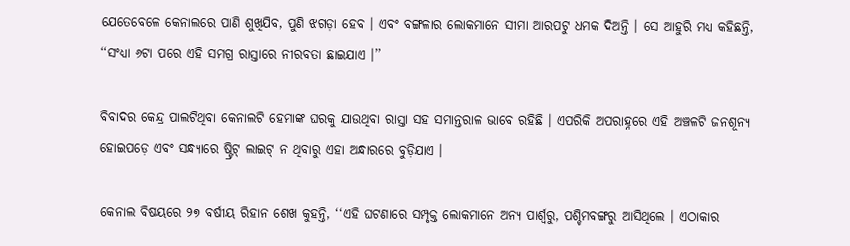ଯେତେବେଳେ କେନାଲରେ ପାଣି ଶୁଖିଯିବ, ପୁଣି ଝଗଡ଼ା ହେବ । ଏବଂ ବଙ୍ଗଳାର ଲୋକମାନେ ସୀମା ଆରପଟୁ ଧମକ ଦିଅନ୍ତି । ସେ ଆହୁରି ମଧ୍ୟ କହିଛନ୍ତି, ‘‘ସଂଧ୍ୟା ୬ଟା ପରେ ଏହି ସମଗ୍ର ରାସ୍ତାରେ ନୀରବତା ଛାଇଯାଏ ।’’

ବିବାଦର କେନ୍ଦ୍ର ପାଲଟିଥିବା କେନାଲଟି ହେମାଙ୍କ ଘରକୁ ଯାଉଥିବା ରାସ୍ତା ସହ ସମାନ୍ତରାଳ ଭାବେ ରହିଛି । ଏପରିକି ଅପରାହ୍ନରେ ଏହି ଅଞ୍ଚଳଟି ଜନଶୂନ୍ୟ ହୋଇପଡ଼େ ଏବଂ ସନ୍ଧ୍ୟାରେ ଷ୍ଟ୍ରିଟ୍ ଲାଇଟ୍ ନ ଥିବାରୁ ଏହା ଅନ୍ଧାରରେ ବୁଡ଼ିଯାଏ ।

କେନାଲ ବିଷୟରେ ୨୭ ବର୍ଷୀୟ ରିହାନ ଶେଖ କୁହନ୍ତି, ‘‘ଏହି ଘଟଣାରେ ସମ୍ପୃକ୍ତ ଲୋକମାନେ ଅନ୍ୟ ପାର୍ଶ୍ୱରୁ, ପଶ୍ଚିମବଙ୍ଗରୁ ଆସିଥିଲେ । ଏଠାକାର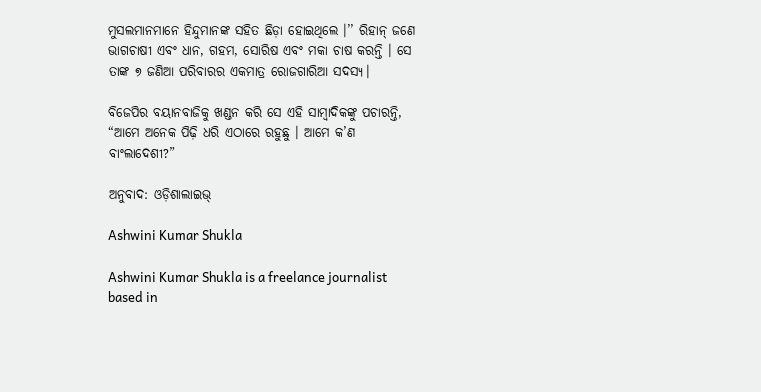ମୁସଲମାନମାନେ ହିନ୍ଦୁମାନଙ୍କ ସହିତ ଛିଡ଼ା ହୋଇଥିଲେ ।’’ ରିହାନ୍ ଜଣେ ଭାଗଚାଷୀ ଏବଂ ଧାନ, ଗହମ, ସୋରିଷ ଏବଂ ମକା ଚାଷ କରନ୍ତି । ସେ ତାଙ୍କ ୭ ଜଣିଆ ପରିବାରର ଏକମାତ୍ର ରୋଜଗାରିଆ ସଦସ୍ୟ।

ବିଜେପିର ବୟାନବାଜିକୁ ଖଣ୍ଡନ କରି ସେ ଏହି ସାମ୍ବାଦିକଙ୍କୁ ପଚାରନ୍ତି, “ଆମେ ଅନେକ ପିଢ଼ି ଧରି ଏଠାରେ ରହୁଛୁ । ଆମେ କ’ଣ ବାଂଲାଦେଶୀ?”

ଅନୁବାଦ: ଓଡ଼ିଶାଲାଇଭ୍‍

Ashwini Kumar Shukla

Ashwini Kumar Shukla is a freelance journalist based in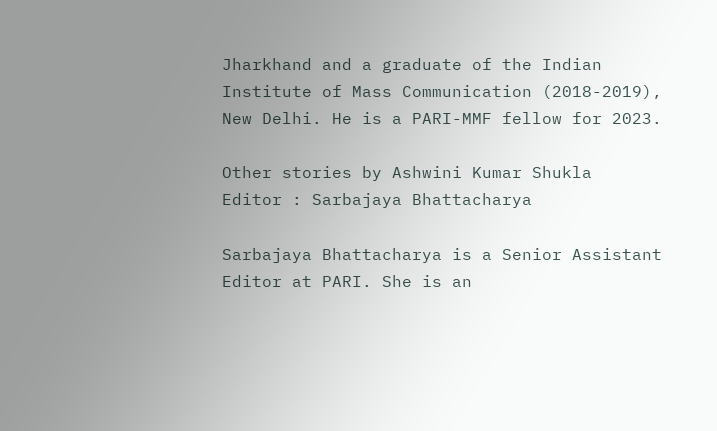Jharkhand and a graduate of the Indian Institute of Mass Communication (2018-2019), New Delhi. He is a PARI-MMF fellow for 2023.

Other stories by Ashwini Kumar Shukla
Editor : Sarbajaya Bhattacharya

Sarbajaya Bhattacharya is a Senior Assistant Editor at PARI. She is an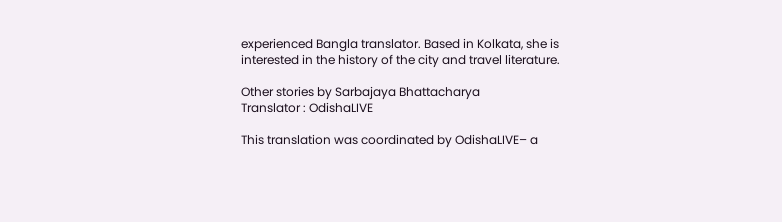experienced Bangla translator. Based in Kolkata, she is interested in the history of the city and travel literature.

Other stories by Sarbajaya Bhattacharya
Translator : OdishaLIVE

This translation was coordinated by OdishaLIVE– a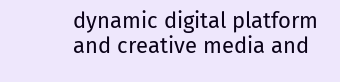dynamic digital platform and creative media and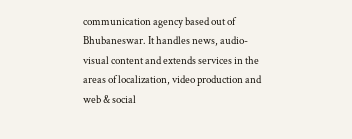communication agency based out of Bhubaneswar. It handles news, audio-visual content and extends services in the areas of localization, video production and web & social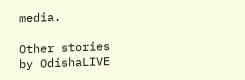media.

Other stories by OdishaLIVE